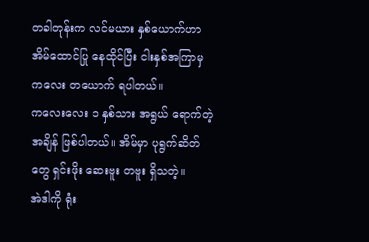တခါတုန်းက လင်မယား နှစ်ယောက်ဟာ အိမ်ထောင်ပြု နေထိုင်ပြီး ငါးနှစ်အကြာမှ ကလေး တယောက် ရပါတယ်။
ကလေးလေး ၁ နှစ်သား အရွယ် ရောက်တဲ့ အချိန် ဖြစ်ပါတယ်။ အိမ်မှာ ပုရွက်ဆိတ်တွေ ရှင်းဖိုး ဆေးဗူး တဗူး ရှိသတဲ့။
အဲဒါကို ရုံး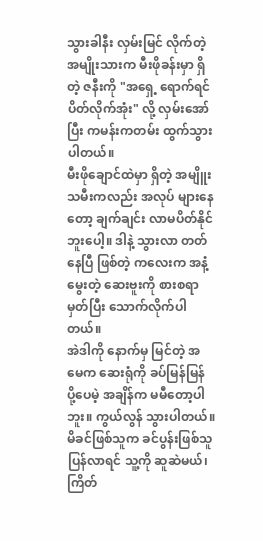သွားခါနီး လှမ်းမြင် လိုက်တဲ့ အမျိုးသားက မီးဖိုခန်းမှာ ရှိတဲ့ ဇနီးကို "အရှေ့ ရောက်ရင် ပိတ်လိုက်အုံး" လို့ လှမ်းအော်ပြီး ကမန်းကတမ်း ထွက်သွားပါတယ်။
မီးဖိုချောင်ထဲမှာ ရှိတဲ့ အမျိူးသမီးကလည်း အလုပ် များနေတော့ ချက်ချင်း လာမပိတ်နိုင် ဘူးပေါ့။ ဒါနဲ့ သွားလာ တတ်နေပြီ ဖြစ်တဲ့ ကလေးက အနံ့မွေးတဲ့ ဆေးဗူးကို စားစရာ မှတ်ပြီး သောက်လိုက်ပါတယ်။
အဲဒါကို နောက်မှ မြင်တဲ့ အမေက ဆေးရုံကို ခပ်မြန်မြန် ပို့ပေမဲ့ အချိန်က မမီတော့ပါဘူး။ ကွယ်လွန် သွားပါတယ်။
မိခင်ဖြစ်သူက ခင်ပွန်းဖြစ်သူ ပြန်လာရင် သူ့ကို ဆူဆဲမယ်၊ ကြိတ်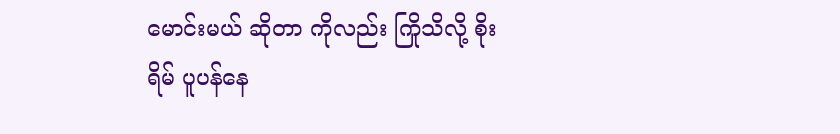မောင်းမယ် ဆိုတာ ကိုလည်း ကြိုသိလို့ စိုးရိမ် ပူပန်နေ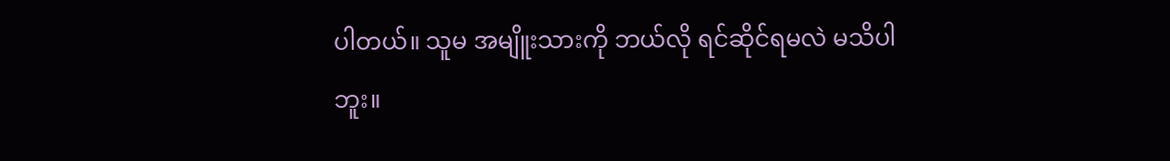ပါတယ်။ သူမ အမျိူးသားကို ဘယ်လို ရင်ဆိုင်ရမလဲ မသိပါဘူး။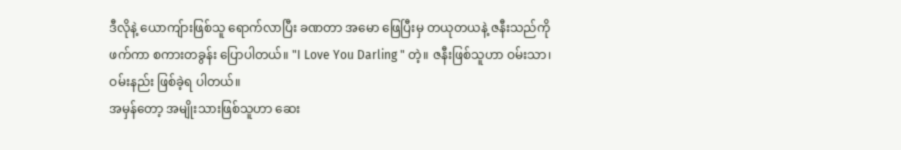ဒီလိုနဲ့ ယောကျ်ားဖြစ်သူ ရောက်လာပြီး ခဏတာ အမော ဖြေပြီးမှ တယုတယနဲ့ ဇနီးသည်ကို ဖက်ကာ စကားတခွန်း ပြောပါတယ်။ "I Love You Darling " တဲ့။ ဇနီးဖြစ်သူဟာ ဝမ်းသာ၊ ဝမ်းနည်း ဖြစ်ခဲ့ရ ပါတယ်။
အမှန်တော့ အမျိုးသားဖြစ်သူဟာ ဆေး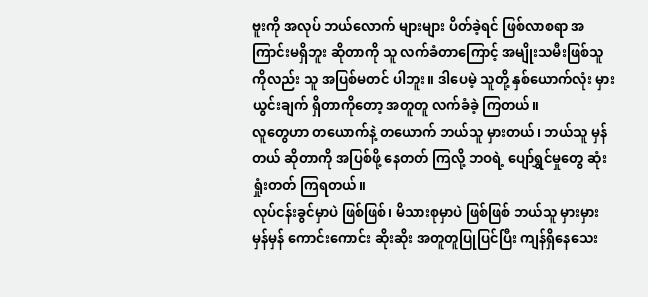ဗူးကို အလုပ် ဘယ်လောက် များများ ပိတ်ခဲ့ရင် ဖြစ်လာစရာ အကြာင်းမရှိဘူး ဆိုတာကို သူ လက်ခံတာကြောင့် အမျိုးသမီးဖြစ်သူ ကိုလည်း သူ အပြစ်မတင် ပါဘူး။ ဒါပေမဲ့ သူတို့ နှစ်ယောက်လုံး မှားယွင်းချက် ရှိတာကိုတော့ အတူတူ လက်ခံခဲ့ ကြတယ်။
လူတွေဟာ တယောက်နဲ့ တယောက် ဘယ်သူ မှားတယ်၊ ဘယ်သူ မှန်တယ် ဆိုတာကို အပြစ်ဖို့ နေတတ် ကြလို့ ဘဝရဲ့ ပျော်ရွှင်မှုတွေ ဆုံးရှုံးတတ် ကြရတယ်။
လုပ်ငန်းခွင်မှာပဲ ဖြစ်ဖြစ်၊ မိသားစုမှာပဲ ဖြစ်ဖြစ် ဘယ်သူ မှားမှား မှန်မှန် ကောင်းကောင်း ဆိုးဆိုး အတူတူပြုပြင်ပြီး ကျန်ရှိနေသေး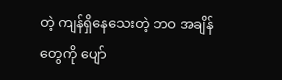တဲ့ ကျန်ရှိနေသေးတဲ့ ဘဝ အချိန်တွေကို ပျော်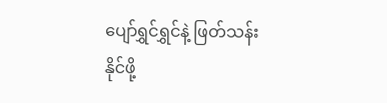ပျော်ရွှင်ရွှင်နဲ့ ဖြတ်သန်းနိုင်ဖို့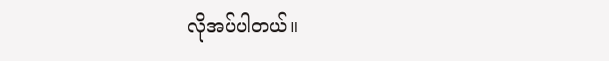လိုအပ်ပါတယ်။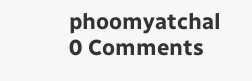phoomyatchal
0 Comments